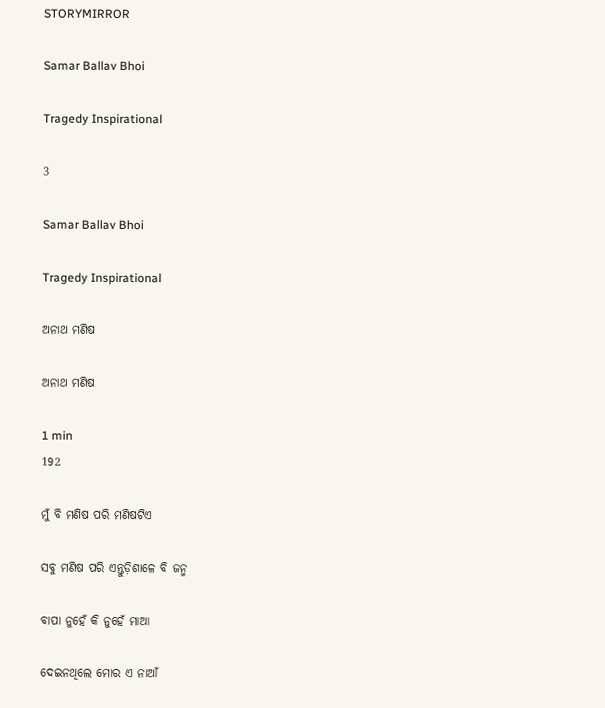STORYMIRROR

Samar Ballav Bhoi

Tragedy Inspirational

3

Samar Ballav Bhoi

Tragedy Inspirational

ଅନାଥ ମଣିଷ

ଅନାଥ ମଣିଷ

1 min
192

ମୁଁ ବି ମଣିଷ ପରି ମଣିଷଟିଏ

ସବୁ ମଣିଷ ପରି ଏନ୍ତୁଡ଼ିଶାଳେ ବି ଜନ୍ମ

ବାପା ନୁହେଁ କି ନୁହେଁ ମାଆ

ଦେଇନଥିଲେ ମୋର ଏ ନାଆଁ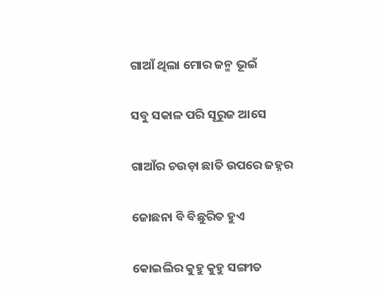ଗାଆଁ ଥିଲା ମୋର ଜନ୍ମ ଭୂଇଁ

ସବୁ ସକାଳ ପରି ସୂରୁଜ ଆସେ

ଗାଆଁର ଚଉଡ଼ା ଛାତି ଉପରେ ଜହ୍ନର

ଜୋଛନା ବି ବିଛୁରିତ ହୁଏ

କୋଇଲିର କୁହୁ କୁହୁ ସଙ୍ଗୀତ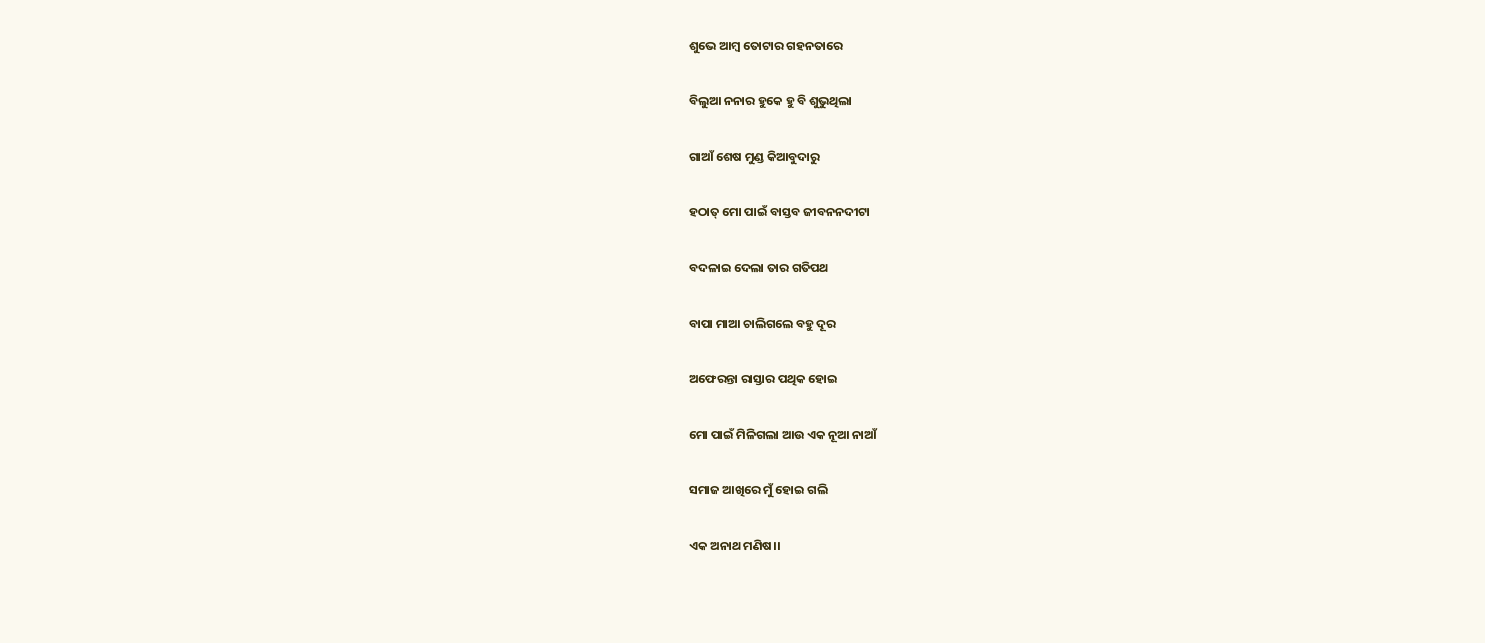ଶୁଭେ ଆମ୍ବ ତୋଟାର ଗହନତାରେ

ବିଲୁଆ ନନାର ହୁକେ ହୁ ବି ଶୁଭୁଥିଲା

ଗାଆଁ ଶେଷ ମୁଣ୍ଡ କିଆବୁଦାରୁ

ହଠାତ୍ ମୋ ପାଇଁ ବାସ୍ତବ ଜୀବନନଦୀଟା

ବଦଳାଇ ଦେଲା ତାର ଗତିପଥ

ବାପା ମାଆ ଚାଲିଗଲେ ବହୁ ଦୂର

ଅଫେରନ୍ତା ରାସ୍ତାର ପଥିକ ହୋଇ

ମୋ ପାଇଁ ମିଳିଗଲା ଆଉ ଏକ ନୂଆ ନାଆଁ

ସମାଜ ଆଖିରେ ମୁଁ ହୋଇ ଗଲି

ଏକ ଅନାଥ ମଣିଷ।।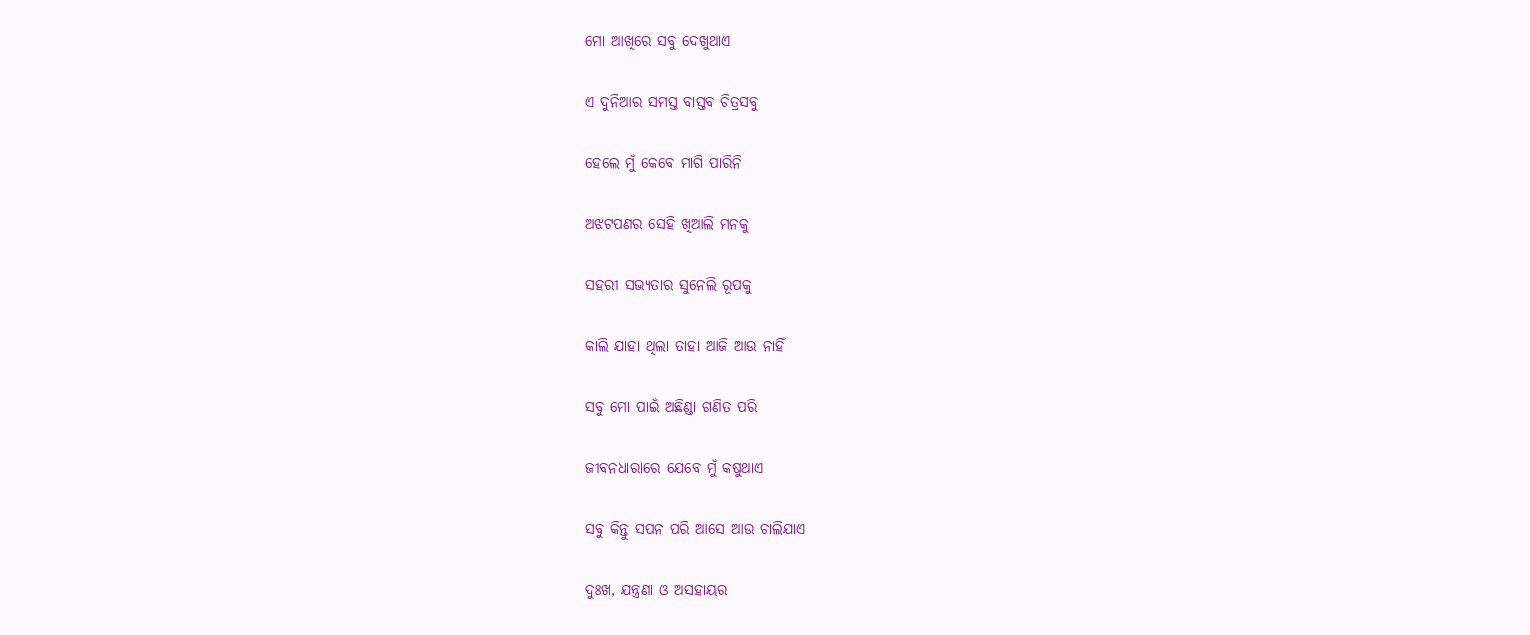ମୋ ଆଖିରେ ସବୁ ଦେଖୁଥାଏ

ଏ ଦୁନିଆର ସମସ୍ତ ବାସ୍ତବ ଚିତ୍ରସବୁ

ହେଲେ ମୁଁ କେବେ ମାଗି ପାରିନି

ଅଝଟପଣର ସେହି ଖିଆଲି ମନକୁ

ସହରୀ ସଭ୍ୟତାର ସୁନେଲି ରୂପକୁ

କାଲି ଯାହା ଥିଲା ତାହା ଆଜି ଆଉ ନାହିଁ

ସବୁ ମୋ ପାଇଁ ଅଛିଣ୍ଡା ଗଣିତ ପରି

ଜୀବନଧାରାରେ ଯେବେ ମୁଁ କଷୁଥାଏ

ସବୁ କିନ୍ତୁ ସପନ ପରି ଆସେ ଆଉ ଚାଲିଯାଏ

ଦୁଃଖ, ଯନ୍ତ୍ରଣା ଓ ଅସହାୟର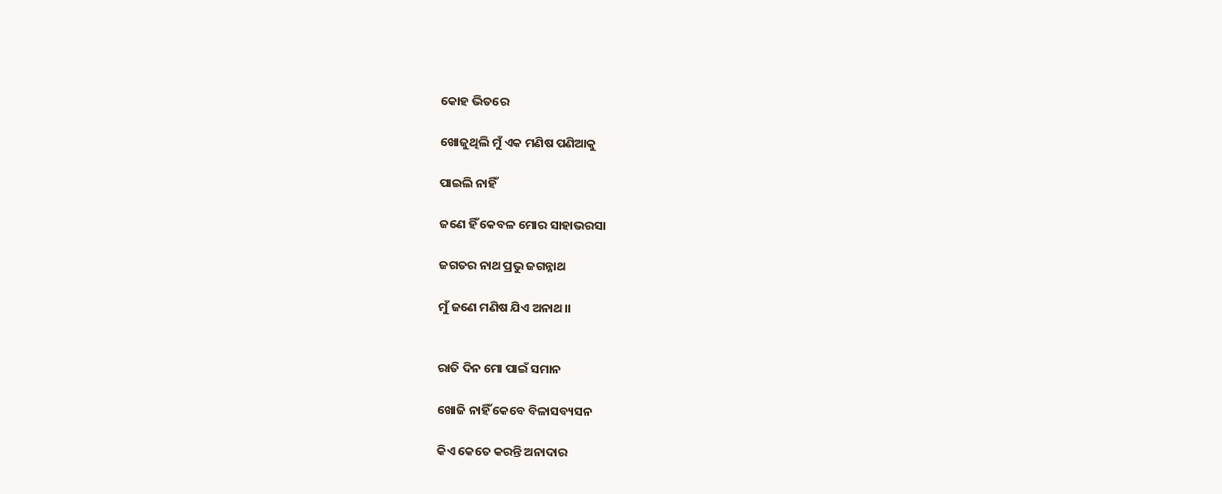କୋହ ଭିତରେ

ଖୋଜୁଥିଲି ମୁଁ ଏକ ମଣିଷ ପଣିଆକୁ

ପାଇଲି ନାହିଁ

ଜଣେ ହିଁ କେବଳ ମୋର ସାହାଭରସା

ଜଗତର ନାଥ ପ୍ରଭୁ ଜଗନ୍ନାଥ

ମୁଁ ଜଣେ ମଣିଷ ଯିଏ ଅନାଥ।।


ରାତି ଦିନ ମୋ ପାଇଁ ସମାନ

ଖୋଜି ନାହିଁ କେବେ ବିଳାସବ୍ୟସନ

କିଏ କେତେ କରନ୍ତି ଅନାଦାର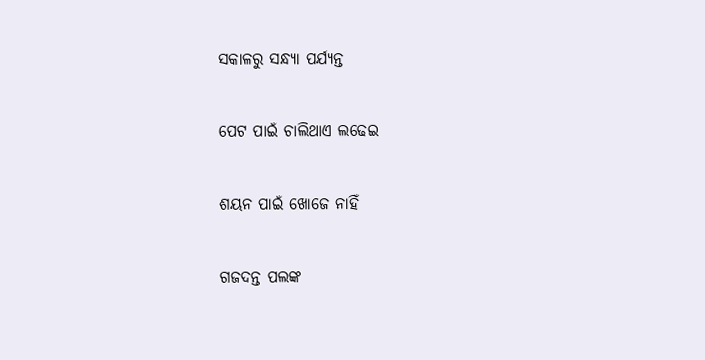ସକାଳରୁ ସନ୍ଧ୍ୟା ପର୍ଯ୍ୟନ୍ତ

ପେଟ ପାଇଁ ଚାଲିଥାଏ ଲଢେଇ

ଶୟନ ପାଇଁ ଖୋଜେ ନାହିଁ

ଗଜଦନ୍ତ ପଲଙ୍କ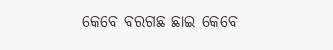କେବେ ବରଗଛ ଛାଇ କେବେ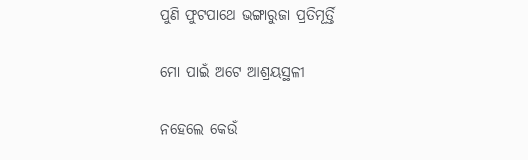ପୁଣି ଫୁଟପାଥେ ଭଙ୍ଗାରୁଜା ପ୍ରତିମୂର୍ତ୍ତି

ମୋ ପାଇଁ ଅଟେ ଆଶ୍ରୟସ୍ଥଳୀ

ନହେଲେ କେଉଁ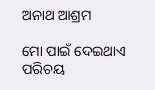ଅନାଥ ଆଶ୍ରମ

ମୋ ପାଇଁ ଦେଇଥାଏ ପରିଚୟ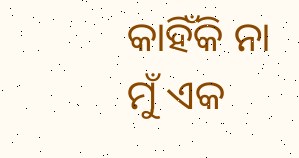କାହିଁକି ନା ମୁଁ ଏକ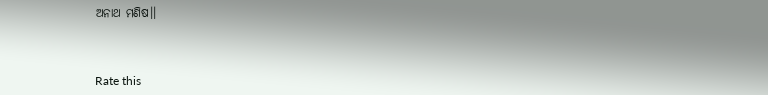ଅନାଥ ମଣିଷ।।



Rate this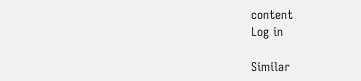content
Log in

Similar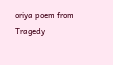oriya poem from Tragedy